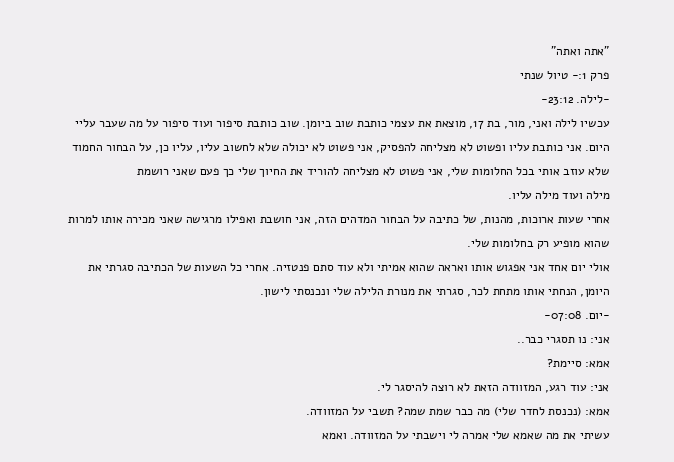"אתה ואתה"
פרק 1:- טיול שנתי
-לילה. 23:12-
עכשיו לילה ואני, מור, בת 17, מוצאת את עצמי כותבת שוב ביומן. שוב כותבת סיפור ועוד סיפור על מה שעבר עליי היום. אני כותבת עליו ופשוט לא מצליחה להפסיק, אני פשוט לא יכולה שלא לחשוב עליו, עליו כן, על הבחור החמוד שלא עוזב אותי בכל החלומות שלי, אני פשוט לא מצליחה להוריד את החיוך שלי כך פעם שאני רושמת
מילה ועוד מילה עליו.
אחרי שעות ארוכות, מהנות, של כתיבה על הבחור המדהים הזה, אני חושבת ואפילו מרגישה שאני מכירה אותו למרות שהוא מופיע רק בחלומות שלי.
אולי יום אחד אני אפגוש אותו ואראה שהוא אמיתי ולא עוד סתם פנטזיה. אחרי כל השעות של הכתיבה סגרתי את היומן, הנחתי אותו מתחת לכר, סגרתי את מנורת הלילה שלי ונכנסתי לישון.
-יום. 07:08-
אני: נו תסגרי כבר..
אמא: סיימת?
אני: עוד רגע, המזוודה הזאת לא רוצה להיסגר לי.
אמא: (נכנסת לחדר שלי) מה כבר שמת שמה? תשבי על המזוודה.
עשיתי את מה שאמא שלי אמרה לי וישבתי על המזוודה. ואמא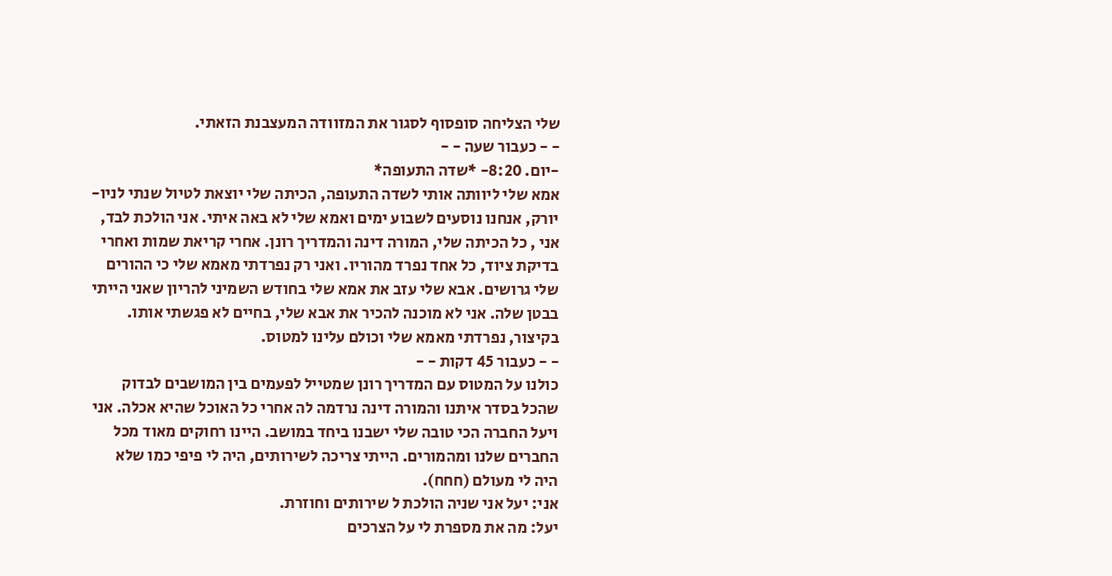שלי הצליחה סופסוף לסגור את המזוודה המעצבנת הזאתי.
- - כעבור שעה - -
-יום. 8:20- *שדה התעופה*
אמא שלי ליוותה אותי לשדה התעופה, הכיתה שלי יוצאת לטיול שנתי לניו-יורק, אנחנו נוסעים לשבוע ימים ואמא שלי לא באה איתי. אני הולכת לבד, אני , כל הכיתה שלי, המורה דינה והמדריך רונן. אחרי קריאת שמות ואחרי בדיקת ציוד, כל אחד נפרד מהוריו. ואני רק נפרדתי מאמא שלי כי ההורים שלי גרושים. אבא שלי עזב את אמא שלי בחודש השמיני להריון שאני הייתי בבטן שלה. אני לא מוכנה להכיר את אבא שלי, בחיים לא פגשתי אותו. בקיצור, נפרדתי מאמא שלי וכולם עלינו למטוס.
- - כעבור 45 דקות - -
כולנו על המטוס עם המדריך רונן שמטייל לפעמים בין המושבים לבדוק שהכל בסדר איתנו והמורה דינה נרדמה לה אחרי כל האוכל שהיא אכלה. אני ויעל החברה הכי טובה שלי ישבנו ביחד במושב. היינו רחוקים מאוד מכל החברים שלנו ומהמורים. הייתי צריכה לשירותים, היה לי פיפי כמו שלא היה לי מעולם (חחח).
אני: יעל אני שניה הולכת ל שירותים וחוזרת.
יעל: מה את מספרת לי על הצרכים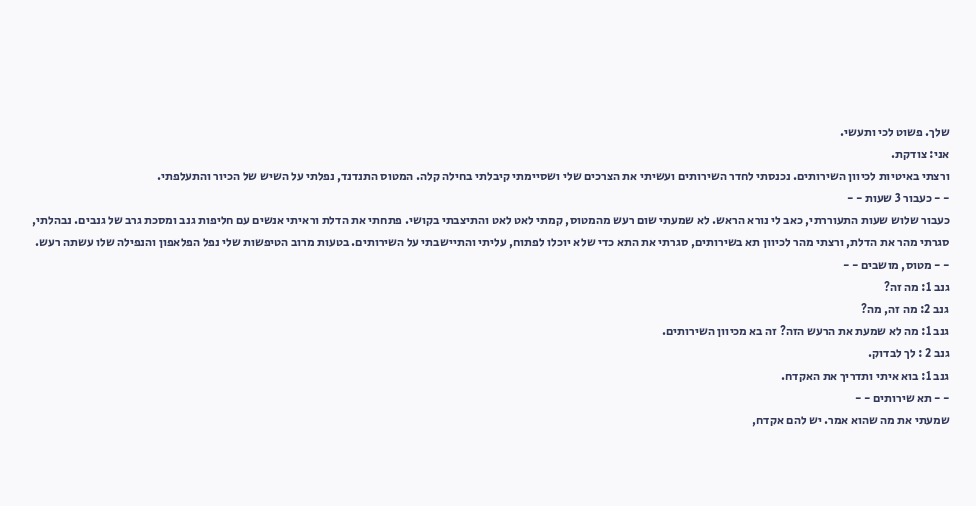שלך. פשוט לכי ותעשי.
אני: צודקת.
ורצתי באיטיות לכיוון השירותים. נכנסתי לחדר השירותים ועשיתי את הצרכים שלי ושסיימתי קיבלתי בחילה קלה. המטוס התנדנד, נפלתי על השיש של הכיור והתעלפתי.
- - כעבור 3 שעות - -
כעבור שלוש שעות התעוררתי, כאב לי נורא הראש. לא שמעתי שום רעש מהמטוס, קמתי לאט לאט והתיצבתי בקושי. פתחתי את הדלת וראיתי אנשים עם חליפות גנב ומסכת גרב של גנבים. נבהלתי, סגרתי מהר את הדלת, ורצתי מהר לכיוון תא בשירותים, סגרתי את התא כדי שלא יוכלו לפתוח, עליתי והתיישבתי על השירותים. בטעות מרוב הטיפשות שלי נפל הפלאפון והנפילה שלו עשתה רעש.
- - מטוס, מושבים - -
גנב 1: מה זה?
גנב 2: מה זה, מה?
גנב 1: מה לא שמעת את הרעש הזה? זה בא מכיוון השירותים.
גנב 2 : לך לבדוק.
גנב 1: בוא איתי ותדריך את האקדח.
- - תא שירותים - -
שמעתי את מה שהוא אמר. יש להם אקדח,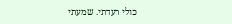כולי רעדתי. שמעתי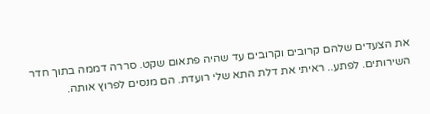את הצעדים שלהם קרובים וקרובים עד שהיה פתאום שקט. סררה דממה בתוך חדר השירותים. לפתע.. ראיתי את דלת התא שלי רועדת. הם מנסים לפרוץ אותה.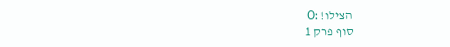הצילו! :O
סוף פרק 1